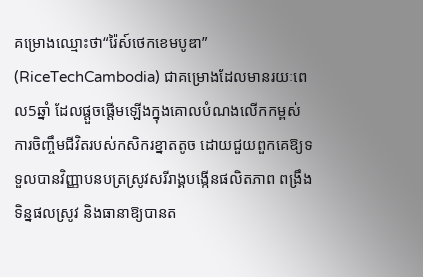គម្រោងឈ្មោះថា“រ៉ៃស៍ថេកខេមបូឌា” (RiceTechCambodia) ជាគម្រោងដែលមានរយៈពេល5ឆ្នាំ ដែលផ្ដួចផ្ដើមឡើងក្នុងគោលបំណងលើកកម្ពស់ការចិញ្ចឹមជីវិតរបស់កសិករខ្នាតតូច ដោយជួយពួកគេឱ្យទទួលបានវិញ្ញាបនបត្រស្រូវសរីរាង្គបង្កើនផលិតភាព ពង្រឹងទិន្នផលស្រូវ និងធានាឱ្យបានត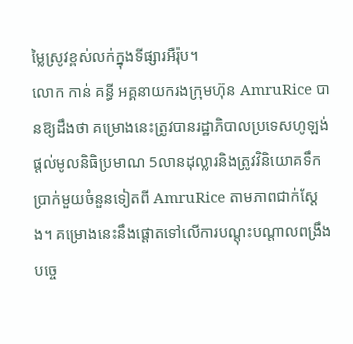ម្លៃស្រូវខ្ពស់លក់ក្នុងទីផ្សារអឺរ៉ុប។
លោក កាន់ គន្ធី អគ្គនាយករងក្រុមហ៊ុន AmruRice បានឱ្យដឹងថា គម្រោងនេះត្រូវបានរដ្ឋាភិបាលប្រទេសហូឡង់ផ្ដល់មូលនិធិប្រមាណ 5លានដុល្លារនិងត្រូវវិនិយោគទឹកប្រាក់មួយចំនួនទៀតពី AmruRice តាមភាពជាក់ស្ដែង។ គម្រោងនេះនឹងផ្ដោតទៅលើការបណ្ដុះបណ្ដាលពង្រឹងបច្ចេ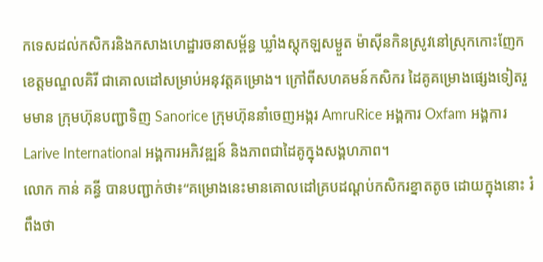កទេសដល់កសិករនិងកសាងហេដ្ឋារចនាសម្ព័ន្ធ ឃ្លាំងស្តុកឡសម្ងួត ម៉ាស៊ីនកិនស្រូវនៅស្រុកកោះញែក ខេត្តមណ្ឌលគិរី ជាគោលដៅសម្រាប់អនុវត្តគម្រោង។ ក្រៅពីសហគមន៍កសិករ ដៃគូគម្រោងផ្សេងទៀតរួមមាន ក្រុមហ៊ុនបញ្ជាទិញ Sanorice ក្រុមហ៊ុននាំចេញអង្ករ AmruRice អង្គការ Oxfam អង្គការ Larive International អង្គការអភិវឌ្ឍន៍ និងភាពជាដៃគូក្នុងសង្គហភាព។
លោក កាន់ គន្ធី បានបញ្ជាក់ថា៖“គម្រោងនេះមានគោលដៅគ្របដណ្ដប់កសិករខ្នាតតូច ដោយក្នុងនោះ រំពឹងថា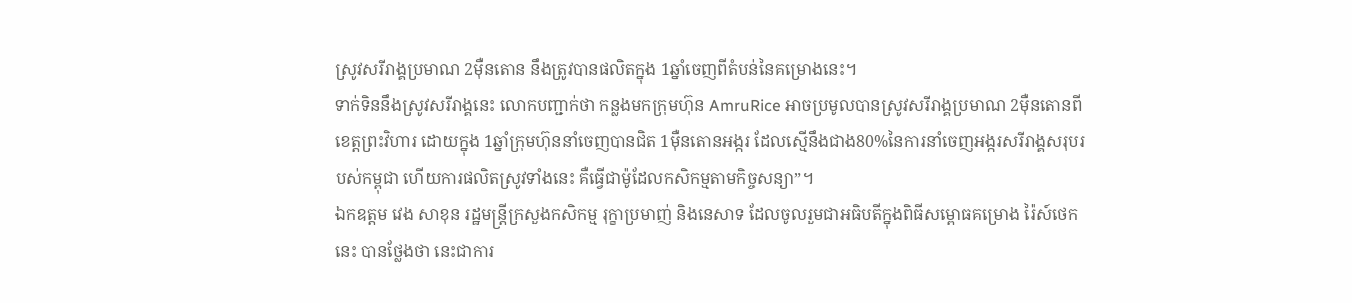ស្រូវសរីរាង្គប្រមាណ 2ម៉ឺនតោន នឹងត្រូវបានផលិតក្នុង 1ឆ្នាំចេញពីតំបន់នៃគម្រោងនេះ។
ទាក់ទិននឹងស្រូវសរីរាង្គនេះ លោកបញ្ជាក់ថា កន្លងមកក្រុមហ៊ុន AmruRice អាចប្រមូលបានស្រូវសរីរាង្គប្រមាណ 2ម៉ឺនតោនពីខេត្តព្រះវិហារ ដោយក្នុង 1ឆ្នាំក្រុមហ៊ុននាំចេញបានជិត 1ម៉ឺនតោនអង្ករ ដែលស្មើនឹងជាង80%នៃការនាំចេញអង្ករសរីរាង្គសរុបរបស់កម្ពុជា ហើយការផលិតស្រូវទាំងនេះ គឺធ្វើជាម៉ូដែលកសិកម្មតាមកិច្ចសន្យា”។
ឯកឧត្តម វេង សាខុន រដ្ឋមន្ត្រីក្រសួងកសិកម្ម រុក្ខាប្រមាញ់ និងនេសាទ ដែលចូលរួមជាអធិបតីក្នុងពិធីសម្ពោធគម្រោង រ៉ៃស៍ថេក នេះ បានថ្លែងថា នេះជាការ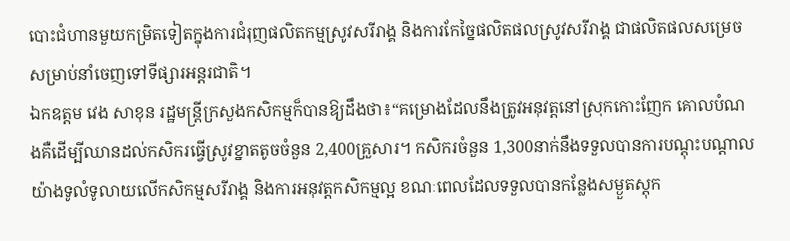បោះជំហានមួយកម្រិតទៀតក្នុងការជំរុញផលិតកម្មស្រូវសរីរាង្គ និងការកែច្នៃផលិតផលស្រូវសរីរាង្គ ជាផលិតផលសម្រេចសម្រាប់នាំចេញទៅទីផ្សារអន្តរជាតិ។
ឯកឧត្តម វេង សាខុន រដ្ឋមន្ត្រីក្រសួងកសិកម្មក៏បានឱ្យដឹងថា៖“គម្រោងដែលនឹងត្រូវអនុវត្តនៅស្រុកកោះញែក គោលបំណងគឺដើម្បីឈានដល់កសិករធ្វើស្រូវខ្នាតតូចចំនួន 2,400គ្រួសារ។ កសិករចំនួន 1,300នាក់នឹងទទួលបានការបណ្តុះបណ្តាលយ៉ាងទូលំទូលាយលើកសិកម្មសរីរាង្គ និងការអនុវត្តកសិកម្មល្អ ខណៈពេលដែលទទួលបានកន្លែងសម្ងួតស្តុក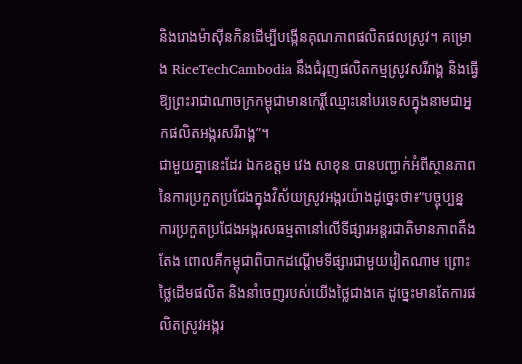និងរោងម៉ាស៊ីនកិនដើម្បីបង្កើនគុណភាពផលិតផលស្រូវ។ គម្រោង RiceTechCambodia នឹងជំរុញផលិតកម្មស្រូវសរីរាង្គ និងធ្វើឱ្យព្រះរាជាណាចក្រកម្ពុជាមានកេរ្តិ៍ឈ្មោះនៅបរទេសក្នុងនាមជាអ្នកផលិតអង្ករសរីរាង្គ”។
ជាមួយគ្នានេះដែរ ឯកឧត្តម វេង សាខុន បានបញ្ជាក់អំពីស្ថានភាពនៃការប្រកួតប្រជែងក្នុងវិស័យស្រូវអង្ករយ៉ាងដូច្នេះថា៖“បច្ចុប្បន្ន ការប្រកួតប្រជែងអង្ករសធម្មតានៅលើទីផ្សារអន្តរជាតិមានភាពតឹងតែង ពោលគឺកម្ពុជាពិបាកដណ្ដើមទីផ្សារជាមួយវៀតណាម ព្រោះថ្លៃដើមផលិត និងនាំចេញរបស់យើងថ្លៃជាងគេ ដូច្នេះមានតែការផលិតស្រូវអង្ករ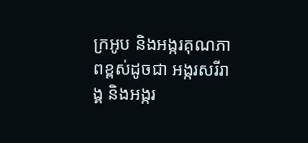ក្រអូប និងអង្ករគុណភាពខ្ពស់ដូចជា អង្ករសរីរាង្គ និងអង្ករ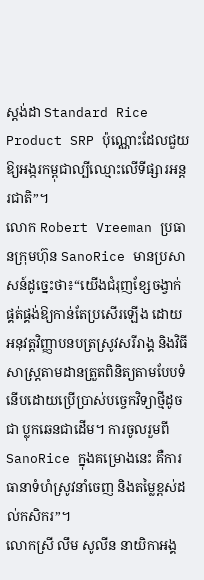ស្ដង់ដា Standard Rice Product SRP ប៉ុណ្ណោះដែលជួយឱ្យអង្ករកម្ពុជាល្បីឈ្មោះលើទីផ្សារអន្តរជាតិ”។
លោក Robert Vreeman ប្រធានក្រុមហ៊ុន SanoRice មានប្រសាសន៍ដូច្នេះថា៖“យើងជំរុញខ្សែចង្វាក់ផ្គត់ផ្គង់ឱ្យកាន់តែប្រសើរឡើង ដោយអនុវត្តវិញ្ញាបនបត្រស្រូវសរីរាង្គ និងវិធីសាស្ត្រតាមដានត្រួតពិនិត្យតាមបែបទំនើបដោយប្រើប្រាស់បច្ចេកវិទ្យាថ្មីដូចជា ប្លុកឆេនជាដើម។ ការចូលរួមពីSanoRice ក្នុងគម្រោងនេះ គឺការធានាទំហំស្រូវនាំចេញ និងតម្លៃខ្ពស់ដល់កសិករ”។
លោកស្រី លឹម សូលីន នាយិកាអង្គ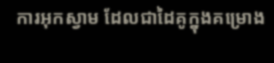ការអុកស្វាម ដែលជាដៃគូក្នុងគម្រោង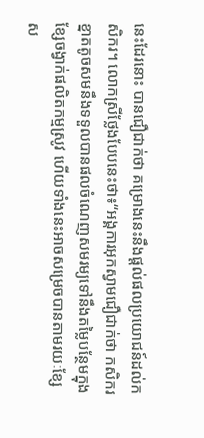នេះដែរនោះ បានជឿជាក់ថា គម្រោងនេះនឹងផ្ដល់ផលប្រយោជន៍ដល់កសិករ។ លោកស្រីថ្លែងបែបនេះថា៖“អង្គការអុកស្វាមជឿជាក់ថា កសិករខ្នាតតូចសមនឹងទទួលបានផលចំណេញសមរម្យទៅនឹងតម្លៃបន្ថែមក្នុងខ្សែចង្វាក់ផលិតកម្មស្រូវ ហើយទាំងនេះអាចសម្រេចបានតាមរយៈខ្សែស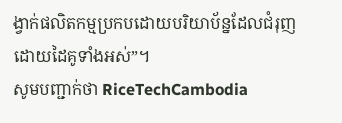ង្វាក់ផលិតកម្មប្រកបដោយបរិយាប័ន្នដែលជំរុញដោយដៃគូទាំងអស់”។
សូមបញ្ជាក់ថា RiceTechCambodia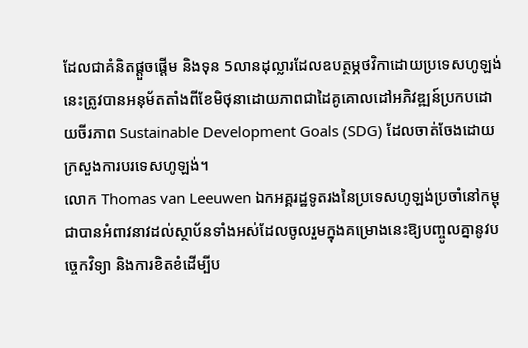ដែលជាគំនិតផ្តួចផ្តើម និងទុន 5លានដុល្លារដែលឧបត្ថម្ភថវិកាដោយប្រទេសហូឡង់នេះត្រូវបានអនុម័តតាំងពីខែមិថុនាដោយភាពជាដៃគូគោលដៅអភិវឌ្ឍន៍ប្រកបដោយចីរភាព Sustainable Development Goals (SDG) ដែលចាត់ចែងដោយក្រសួងការបរទេសហូឡង់។
លោក Thomas van Leeuwen ឯកអគ្គរដ្ឋទូតរងនៃប្រទេសហូឡង់ប្រចាំនៅកម្ពុជាបានអំពាវនាវដល់ស្ថាប័នទាំងអស់ដែលចូលរួមក្នុងគម្រោងនេះឱ្យបញ្ចូលគ្នានូវបច្ចេកវិទ្យា និងការខិតខំដើម្បីប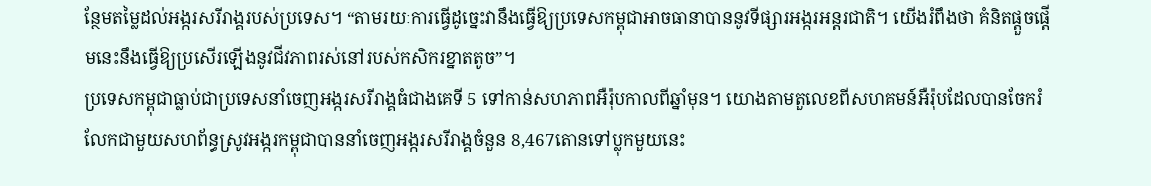ន្ថែមតម្លៃដល់អង្ករសរីរាង្គរបស់ប្រទេស។ “តាមរយៈការធ្វើដូច្នេះវានឹងធ្វើឱ្យប្រទេសកម្ពុជាអាចធានាបាននូវទីផ្សារអង្ករអន្តរជាតិ។ យើងរំពឹងថា គំនិតផ្តួចផ្តើមនេះនឹងធ្វើឱ្យប្រសើរឡើងនូវជីវភាពរស់នៅរបស់កសិករខ្នាតតូច”។
ប្រទេសកម្ពុជាធ្លាប់ជាប្រទេសនាំចេញអង្ករសរីរាង្គធំជាងគេទី 5 ទៅកាន់សហភាពអឺរ៉ុបកាលពីឆ្នាំមុន។ យោងតាមតួលេខពីសហគមន៍អឺរ៉ុបដែលបានចែករំលែកជាមួយសហព័ន្ធស្រូវអង្ករកម្ពុជាបាននាំចេញអង្ករសរីរាង្គចំនួន 8,467តោនទៅប្លុកមួយនេះ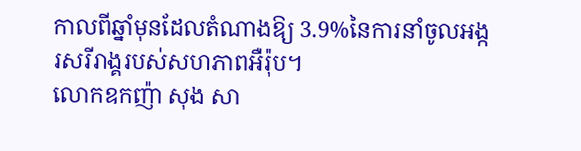កាលពីឆ្នាំមុនដែលតំណាងឱ្យ 3.9%នៃការនាំចូលអង្ករសរីរាង្គរបស់សហភាពអឺរ៉ុប។
លោកឧកញ៉ា សុង សា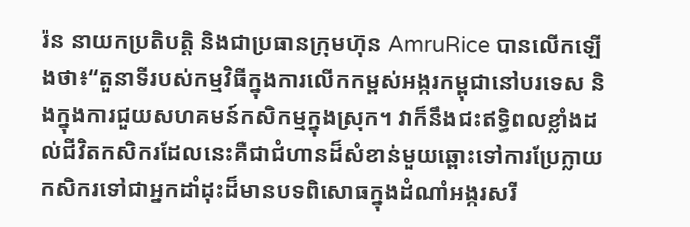រ៉ន នាយកប្រតិបត្តិ និងជាប្រធានក្រុមហ៊ុន AmruRice បានលើកឡើងថា៖“តួនាទីរបស់កម្មវិធីក្នុងការលើកកម្ពស់អង្ករកម្ពុជានៅបរទេស និងក្នុងការជួយសហគមន៍កសិកម្មក្នុងស្រុក។ វាក៏នឹងជះឥទិ្ធពលខ្លាំងដល់ជីវិតកសិករដែលនេះគឺជាជំហានដ៏សំខាន់មួយឆ្ពោះទៅការប្រែក្លាយកសិករទៅជាអ្នកដាំដុះដ៏មានបទពិសោធក្នុងដំណាំអង្ករសរី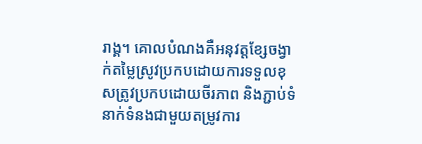រាង្គ។ គោលបំណងគឺអនុវត្តខ្សែចង្វាក់តម្លៃស្រូវប្រកបដោយការទទួលខុសត្រូវប្រកបដោយចីរភាព និងភ្ជាប់ទំនាក់ទំនងជាមួយតម្រូវការ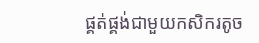ផ្គត់ផ្គង់ជាមួយកសិករតូច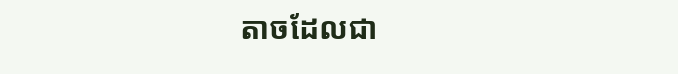តាចដែលជា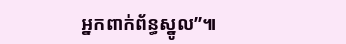អ្នកពាក់ព័ន្ធស្នូល”៕